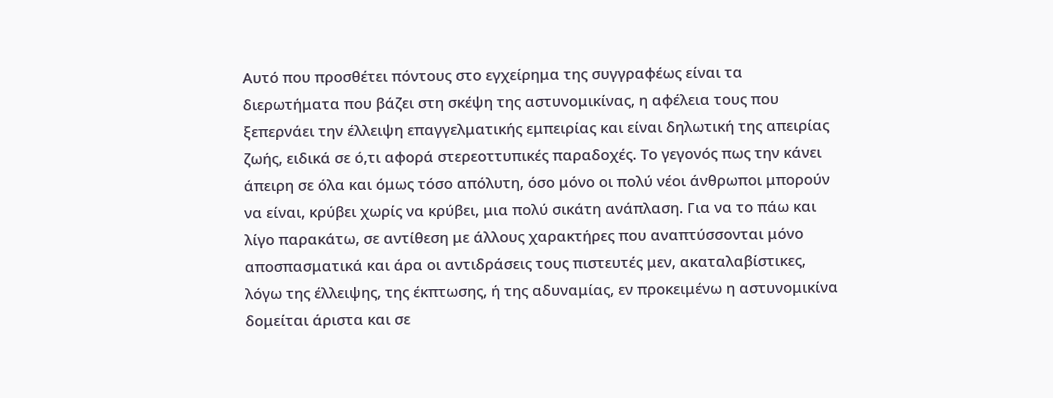Αυτό που προσθέτει πόντους στο εγχείρημα της συγγραφέως είναι τα διερωτήματα που βάζει στη σκέψη της αστυνομικίνας, η αφέλεια τους που ξεπερνάει την έλλειψη επαγγελματικής εμπειρίας και είναι δηλωτική της απειρίας ζωής, ειδικά σε ό,τι αφορά στερεοττυπικές παραδοχές. Το γεγονός πως την κάνει άπειρη σε όλα και όμως τόσο απόλυτη, όσο μόνο οι πολύ νέοι άνθρωποι μπορούν να είναι, κρύβει χωρίς να κρύβει, μια πολύ σικάτη ανάπλαση. Για να το πάω και λίγο παρακάτω, σε αντίθεση με άλλους χαρακτήρες που αναπτύσσονται μόνο αποσπασματικά και άρα οι αντιδράσεις τους πιστευτές μεν, ακαταλαβίστικες, λόγω της έλλειψης, της έκπτωσης, ή της αδυναμίας, εν προκειμένω η αστυνομικίνα δομείται άριστα και σε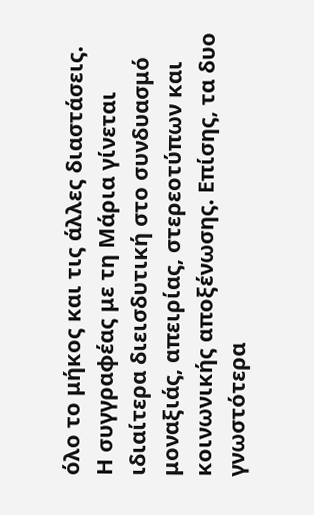όλο το μήκος και τις άλλες διαστάσεις.
Η συγγραφέας με τη Μάρια γίνεται ιδιαίτερα διεισδυτική στο συνδυασμό μοναξιάς, απειρίας, στερεοτύπων και κοινωνικής αποξένωσης. Επίσης, τα δυο γνωστότερα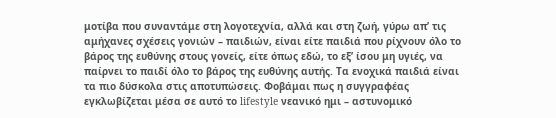μοτίβα που συναντάμε στη λογοτεχνία, αλλά και στη ζωή, γύρω απ’ τις αμήχανες σχέσεις γονιών – παιδιών, είναι είτε παιδιά που ρίχνουν όλο το βάρος της ευθύνης στους γονείς, είτε όπως εδώ, το εξ’ ίσου μη υγιές, να παίρνει το παιδί όλο το βάρος της ευθύνης αυτής. Τα ενοχικά παιδιά είναι τα πιο δύσκολα στις αποτυπώσεις. Φοβάμαι πως η συγγραφέας εγκλωβίζεται μέσα σε αυτό το lifestyle νεανικό ημι – αστυνομικό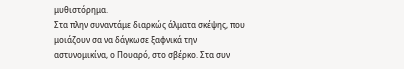μυθιστόρημα.
Στα πλην συναντάμε διαρκώς άλματα σκέψης, που μοιάζουν σα να δάγκωσε ξαφνικά την αστυνομικίνα, ο Πουαρό, στο σβέρκο. Στα συν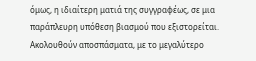όμως, η ιδιαίτερη ματιά της συγγραφέως, σε μια παράπλευρη υπόθεση βιασμού που εξιστορείται. Ακολουθούν αποσπάσματα, με το μεγαλύτερο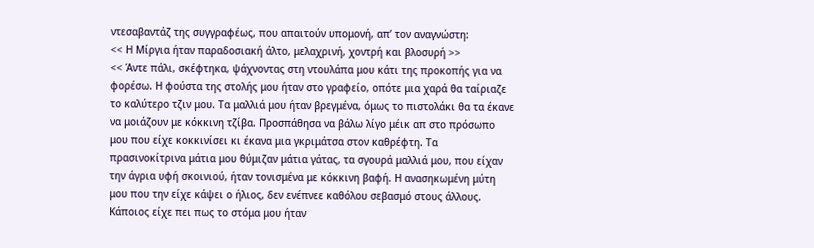ντεσαβαντάζ της συγγραφέως, που απαιτούν υπομονή, απ’ τον αναγνώστη:
<< Η Μίργια ήταν παραδοσιακή άλτο, μελαχρινή, χοντρή και βλοσυρή >>
<< Άντε πάλι, σκέφτηκα, ψάχνοντας στη ντουλάπα μου κάτι της προκοπής για να φορέσω. Η φούστα της στολής μου ήταν στο γραφείο, οπότε μια χαρά θα ταίριαζε το καλύτερο τζιν μου. Τα μαλλιά μου ήταν βρεγμένα, όμως το πιστολάκι θα τα έκανε να μοιάζουν με κόκκινη τζίβα. Προσπάθησα να βάλω λίγο μέικ απ στο πρόσωπο μου που είχε κοκκινίσει κι έκανα μια γκριμάτσα στον καθρέφτη. Τα πρασινοκίτρινα μάτια μου θύμιζαν μάτια γάτας, τα σγουρά μαλλιά μου, που είχαν την άγρια υφή σκοινιού, ήταν τονισμένα με κόκκινη βαφή. Η ανασηκωμένη μύτη μου που την είχε κάψει ο ήλιος, δεν ενέπνεε καθόλου σεβασμό στους άλλους. Κάποιος είχε πει πως το στόμα μου ήταν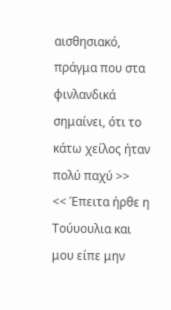αισθησιακό, πράγμα που στα φινλανδικά σημαίνει, ότι το κάτω χείλος ήταν πολύ παχύ >>
<< Έπειτα ήρθε η Τούυουλια και μου είπε μην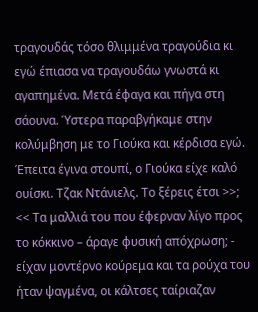τραγουδάς τόσο θλιμμένα τραγούδια κι εγώ έπιασα να τραγουδάω γνωστά κι αγαπημένα. Μετά έφαγα και πήγα στη σάουνα. Ύστερα παραβγήκαμε στην κολύμβηση με το Γιούκα και κέρδισα εγώ. Έπειτα έγινα στουπί, ο Γιούκα είχε καλό ουίσκι. Τζακ Ντάνιελς. Το ξέρεις έτσι >>;
<< Τα μαλλιά του που έφερναν λίγο προς το κόκκινο – άραγε φυσική απόχρωση; - είχαν μοντέρνο κούρεμα και τα ρούχα του ήταν ψαγμένα, οι κάλτσες ταίριαζαν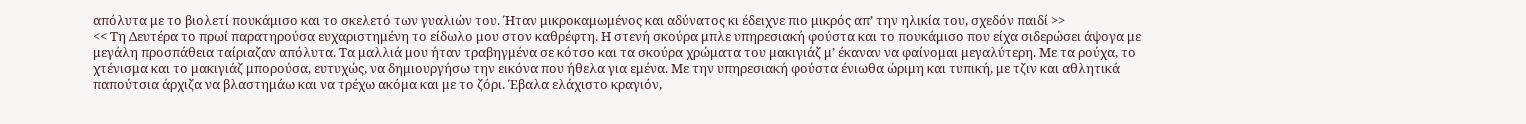απόλυτα με το βιολετί πουκάμισο και το σκελετό των γυαλιών του. Ήταν μικροκαμωμένος και αδύνατος κι έδειχνε πιο μικρός απ’ την ηλικία του, σχεδόν παιδί >>
<< Τη Δευτέρα το πρωί παρατηρούσα ευχαριστημένη το είδωλο μου στον καθρέφτη. Η στενή σκούρα μπλε υπηρεσιακή φούστα και το πουκάμισο που είχα σιδερώσει άψογα με μεγάλη προσπάθεια ταίριαζαν απόλυτα. Τα μαλλιά μου ήταν τραβηγμένα σε κότσο και τα σκούρα χρώματα του μακιγιάζ μ’ έκαναν να φαίνομαι μεγαλύτερη. Με τα ρούχα, το χτένισμα και το μακιγιάζ μπορούσα, ευτυχώς, να δημιουργήσω την εικόνα που ήθελα για εμένα. Με την υπηρεσιακή φούστα ένιωθα ώριμη και τυπική, με τζιν και αθλητικά παπούτσια άρχιζα να βλαστημάω και να τρέχω ακόμα και με το ζόρι. Έβαλα ελάχιστο κραγιόν,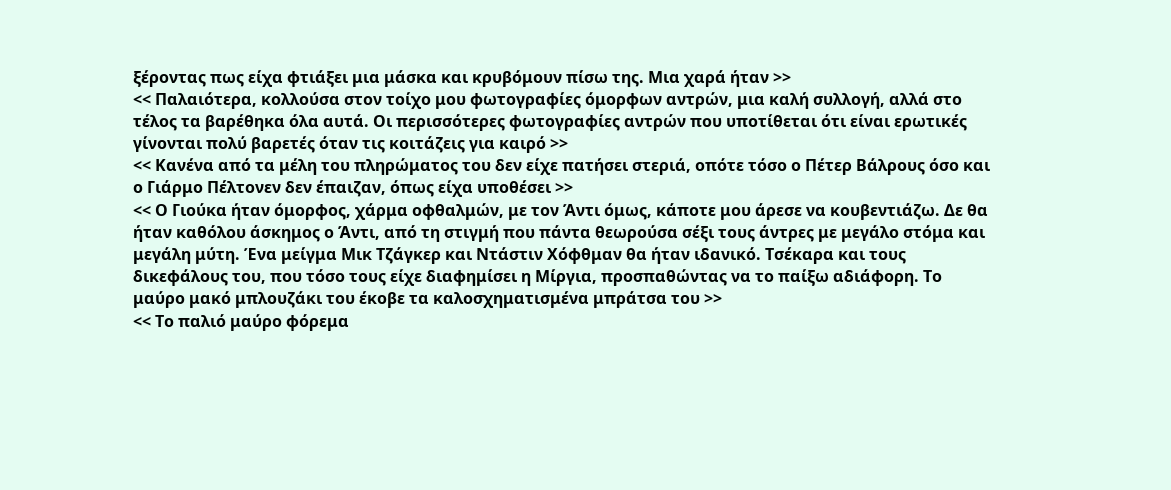ξέροντας πως είχα φτιάξει μια μάσκα και κρυβόμουν πίσω της. Μια χαρά ήταν >>
<< Παλαιότερα, κολλούσα στον τοίχο μου φωτογραφίες όμορφων αντρών, μια καλή συλλογή, αλλά στο τέλος τα βαρέθηκα όλα αυτά. Οι περισσότερες φωτογραφίες αντρών που υποτίθεται ότι είναι ερωτικές γίνονται πολύ βαρετές όταν τις κοιτάζεις για καιρό >>
<< Κανένα από τα μέλη του πληρώματος του δεν είχε πατήσει στεριά, οπότε τόσο ο Πέτερ Βάλρους όσο και ο Γιάρμο Πέλτονεν δεν έπαιζαν, όπως είχα υποθέσει >>
<< Ο Γιούκα ήταν όμορφος, χάρμα οφθαλμών, με τον Άντι όμως, κάποτε μου άρεσε να κουβεντιάζω. Δε θα ήταν καθόλου άσκημος ο Άντι, από τη στιγμή που πάντα θεωρούσα σέξι τους άντρες με μεγάλο στόμα και μεγάλη μύτη. Ένα μείγμα Μικ Τζάγκερ και Ντάστιν Χόφθμαν θα ήταν ιδανικό. Τσέκαρα και τους δικεφάλους του, που τόσο τους είχε διαφημίσει η Μίργια, προσπαθώντας να το παίξω αδιάφορη. Το μαύρο μακό μπλουζάκι του έκοβε τα καλοσχηματισμένα μπράτσα του >>
<< Το παλιό μαύρο φόρεμα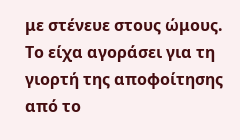με στένευε στους ώμους. Το είχα αγοράσει για τη γιορτή της αποφοίτησης από το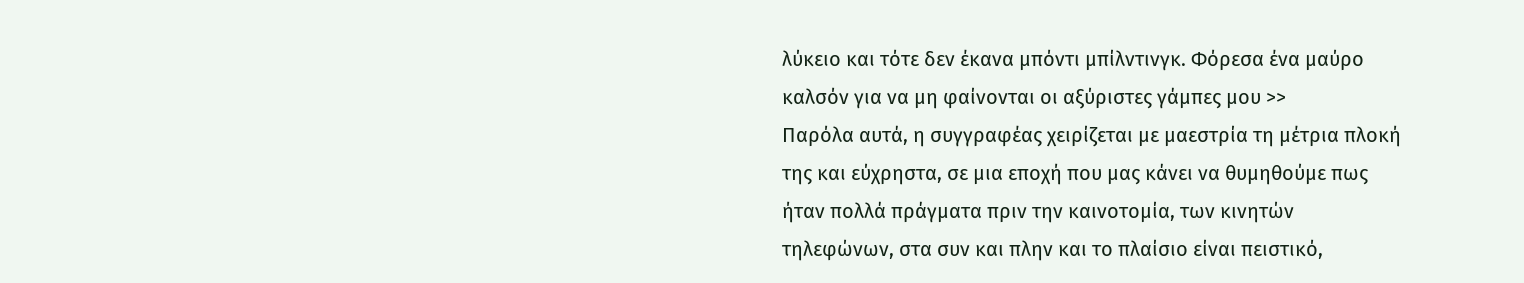λύκειο και τότε δεν έκανα μπόντι μπίλντινγκ. Φόρεσα ένα μαύρο καλσόν για να μη φαίνονται οι αξύριστες γάμπες μου >>
Παρόλα αυτά, η συγγραφέας χειρίζεται με μαεστρία τη μέτρια πλοκή της και εύχρηστα, σε μια εποχή που μας κάνει να θυμηθούμε πως ήταν πολλά πράγματα πριν την καινοτομία, των κινητών τηλεφώνων, στα συν και πλην και το πλαίσιο είναι πειστικό,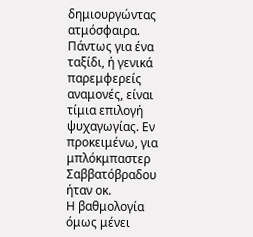δημιουργώντας ατμόσφαιρα. Πάντως για ένα ταξίδι, ή γενικά παρεμφερείς αναμονές, είναι τίμια επιλογή ψυχαγωγίας. Εν προκειμένω, για μπλόκμπαστερ Σαββατόβραδου ήταν οκ.
Η βαθμολογία όμως μένει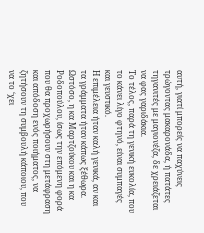αυτή, γιατί μπορείς να παχύνεις τρώγοντας μακαρονάδα, ή πατάτες τηγανιτές με μαγιονέζα, δε χρειάζεται να φας γαριδάκια.
Το τέλος, παρά τη γενική ευκολία, που το κάνει λίγο φτηνό, είναι συμπαγές και γευστικό.
Η επιμέλεια ήταν καλή γενικά, αν και τα γράμματα ήταν κάπως ξέθωρα. Ωστόσο, η κα Μαρτζούκου και η κα Ροδοπούλου, ίσως την επόμενη φορά που θα προχωρήσουν στη μετάφραση και απόδοση ενός ποιήματος, να ζητήσουν τη συμβουλή κάποιου, που να το ‘χει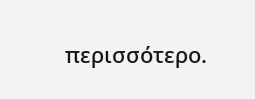περισσότερο.